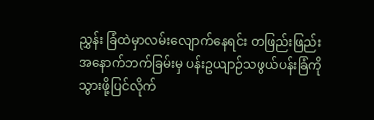ညွှန်း ခြံထဲမှာလမ်းလျောက်နေရင်း တဖြည်းဖြည်း အနောက်ဘက်ခြမ်းမှ ပန်းဥယျာဉ်သဖွယ်ပန်းခြံကို သွားဖို့ပြင်လိုက်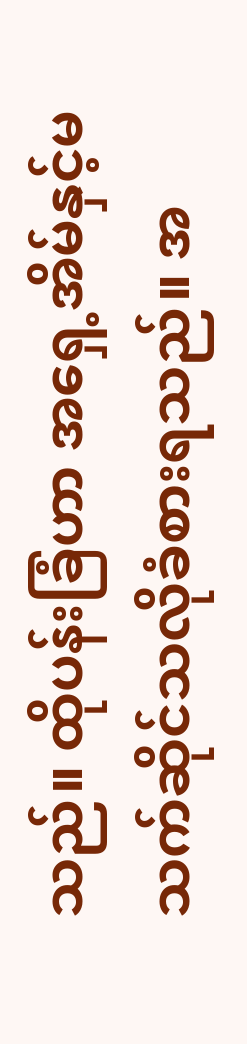သည်။ ထိုပန်းခြံဟာ အရှေ့အိမ်နှင့်မသက်ဆိုင်သလိုခံစားရသည်။ အ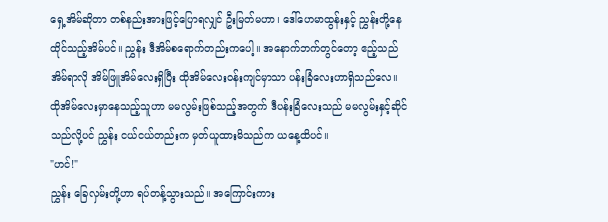ရှေ့အိမ်ဆိုတာ တစ်နည်းအားဖြင့်ပြောရလျှင် ဦးမြတ်မဟာ၊ ဒေါ်ဟေမာထွန်းနှင့် ညွှန်းတို့နေထိုင်သည့်အိမ်ပင်။ ညွှန်း ဒီအိမ်စရောက်တည်းကပေါ့။ အနောက်ဘက်တွင်တော့ ဧည့်သည်အိမ်ရာလို အိမ်ဖြူအိမ်လေးရှိပြီး ထိုအိမ်လေးဝန်းကျင်မှာသာ ပန်းခြံလေးဟာရှိသည်လေ။
ထိုအိမ်လေးမှာနေသည့်သူဟာ မမလွမ်းဖြစ်သည့်အတွက် ဒီပန်းခြံလေးသည် မမလွမ်းနှင့်ဆိုင်သည်လို့ပင် ညွှန်း ငယ်ငယ်တည်းက မှတ်ယူထားမိသည်က ယနေ့ထိပင်။
"ဟင်!"
ညွှန်း ခြေလှမ်းတို့ဟာ ရပ်တန့်သွားသည်။ အကြောင်းကား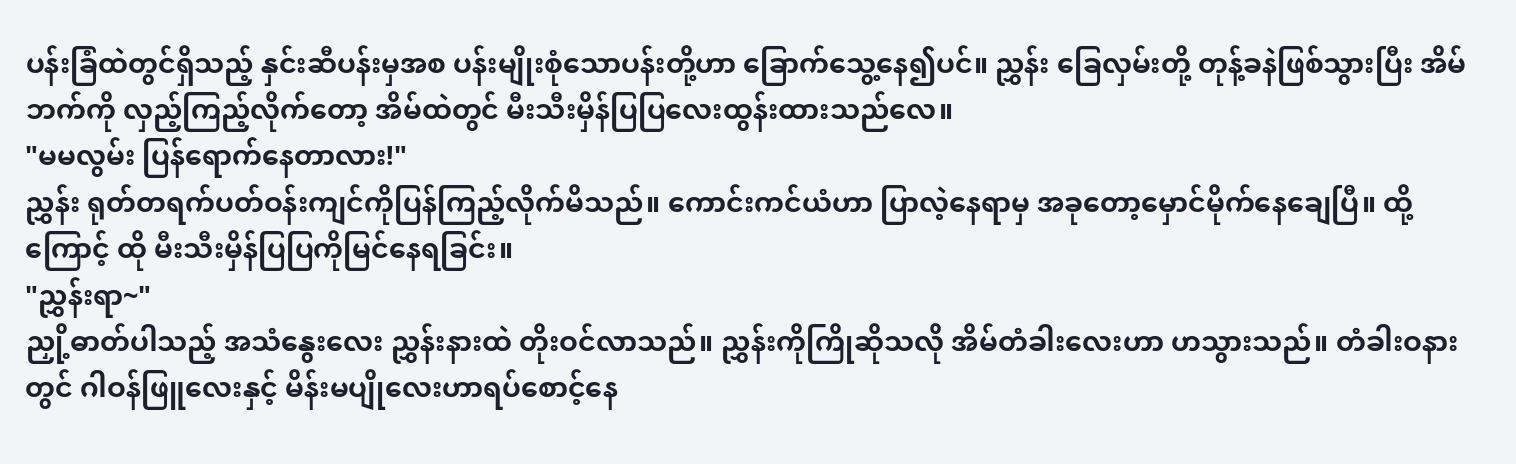ပန်းခြံထဲတွင်ရှိသည့် နှင်းဆီပန်းမှအစ ပန်းမျိုးစုံသောပန်းတို့ဟာ ခြောက်သွေ့နေ၍ပင်။ ညွှန်း ခြေလှမ်းတို့ တုန့်ခနဲဖြစ်သွားပြီး အိမ်ဘက်ကို လှည့်ကြည့်လိုက်တော့ အိမ်ထဲတွင် မီးသီးမှိန်ပြပြလေးထွန်းထားသည်လေ။
"မမလွမ်း ပြန်ရောက်နေတာလား!"
ညွှန်း ရုတ်တရက်ပတ်ဝန်းကျင်ကိုပြန်ကြည့်လိုက်မိသည်။ ကောင်းကင်ယံဟာ ပြာလဲ့နေရာမှ အခုတော့မှောင်မိုက်နေချေပြီ။ ထို့ကြောင့် ထို မီးသီးမှိန်ပြပြကိုမြင်နေရခြင်း။
"ညွှန်းရာ~"
ညှို့ဓာတ်ပါသည့် အသံနွေးလေး ညွှန်းနားထဲ တိုးဝင်လာသည်။ ညွှန်းကိုကြိုဆိုသလို အိမ်တံခါးလေးဟာ ဟသွားသည်။ တံခါးဝနားတွင် ဂါဝန်ဖြူလေးနှင့် မိန်းမပျိုလေးဟာရပ်စောင့်နေ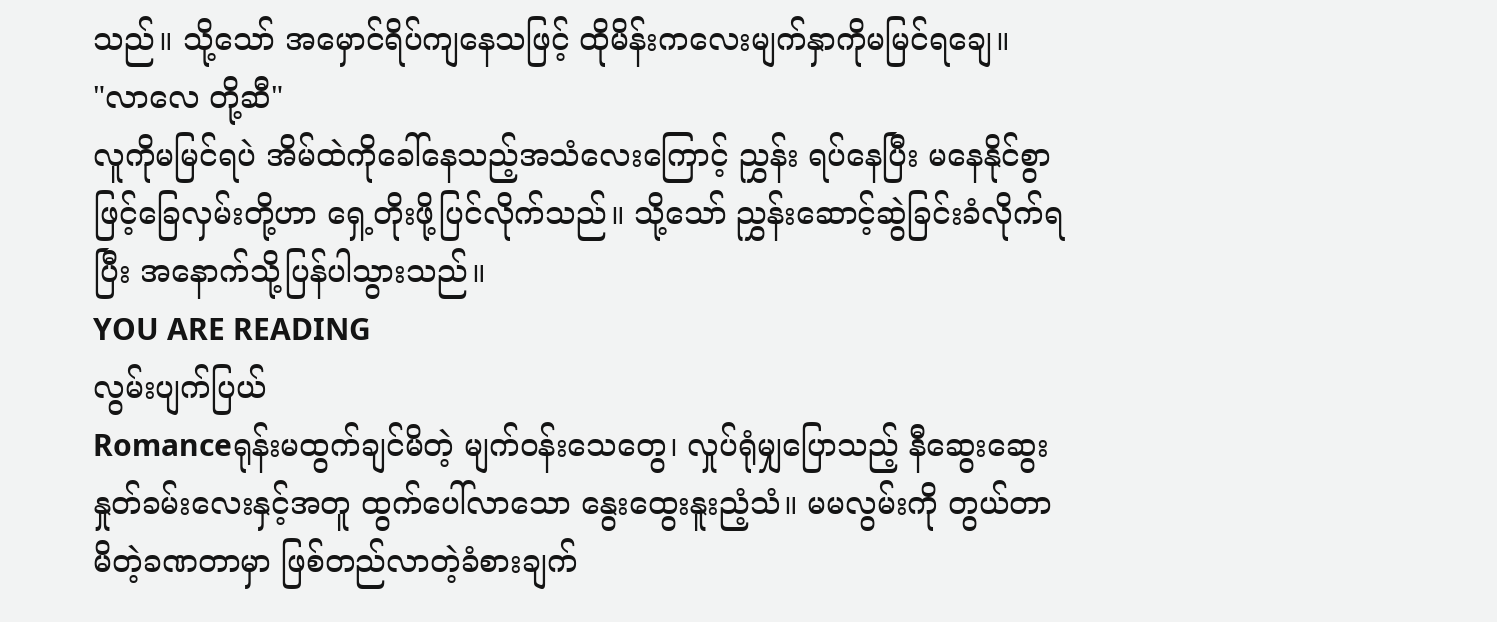သည်။ သို့သော် အမှောင်ရိပ်ကျနေသဖြင့် ထိုမိန်းကလေးမျက်နှာကိုမမြင်ရချေ။
"လာလေ တို့ဆီ"
လူကိုမမြင်ရပဲ အိမ်ထဲကိုခေါ်နေသည့်အသံလေးကြောင့် ညွှန်း ရပ်နေပြီး မနေနိုင်စွာဖြင့်ခြေလှမ်းတို့ဟာ ရှေ့တိုးဖို့ပြင်လိုက်သည်။ သို့သော် ညွှန်းဆောင့်ဆွဲခြင်းခံလိုက်ရပြီး အနောက်သို့ပြန်ပါသွားသည်။
YOU ARE READING
လွမ်းပျက်ပြယ်
Romanceရုန်းမထွက်ချင်မိတဲ့ မျက်ဝန်းသေတွေ၊ လှုပ်ရုံမျှပြောသည့် နီဆွေးဆွေးနှုတ်ခမ်းလေးနှင့်အတူ ထွက်ပေါ်လာသော နွေးထွေးနူးညံ့သံ။ မမလွမ်းကို တွယ်တာမိတဲ့ခဏတာမှာ ဖြစ်တည်လာတဲ့ခံစားချက်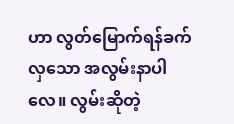ဟာ လွတ်မြောက်ရန်ခက်လှသော အလွမ်းနာပါလေ။ လွမ်းဆိုတဲ့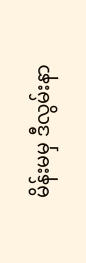မိန်းမမှ ဒီလွမ်းနာ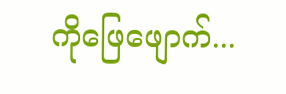ကိုဖြေဖျောက်...